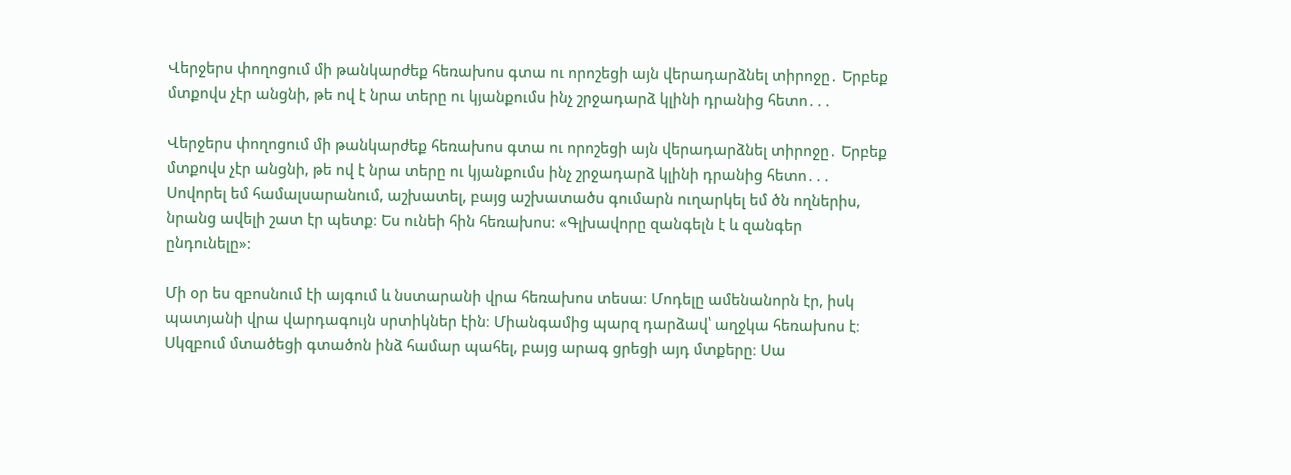Վերջերս փողոցում մի թանկարժեք հեռախոս գտա ու որոշեցի այն վերադարձնել տիրոջը․ Երբեք մտքովս չէր անցնի, թե ով է նրա տերը ու կյանքումս ինչ շրջադարձ կլինի դրանից հետո․․․

Վերջերս փողոցում մի թանկարժեք հեռախոս գտա ու որոշեցի այն վերադարձնել տիրոջը․ Երբեք մտքովս չէր անցնի, թե ով է նրա տերը ու կյանքումս ինչ շրջադարձ կլինի դրանից հետո․․․ Սովորել եմ համալսարանում, աշխատել, բայց աշխատածս գումարն ուղարկել եմ ծն ողներիս, նրանց ավելի շատ էր պետք։ Ես ունեի հին հեռախոս: «Գլխավորը զանգելն է և զանգեր ընդունելը»:

Մի օր ես զբոսնում էի այգում և նստարանի վրա հեռախոս տեսա։ Մոդելը ամենանորն էր, իսկ պատյանի վրա վարդագույն սրտիկներ էին։ Միանգամից պարզ դարձավ՝ աղջկա հեռախոս է։ Սկզբում մտածեցի գտածոն ինձ համար պահել, բայց արագ ցրեցի այդ մտքերը։ Սա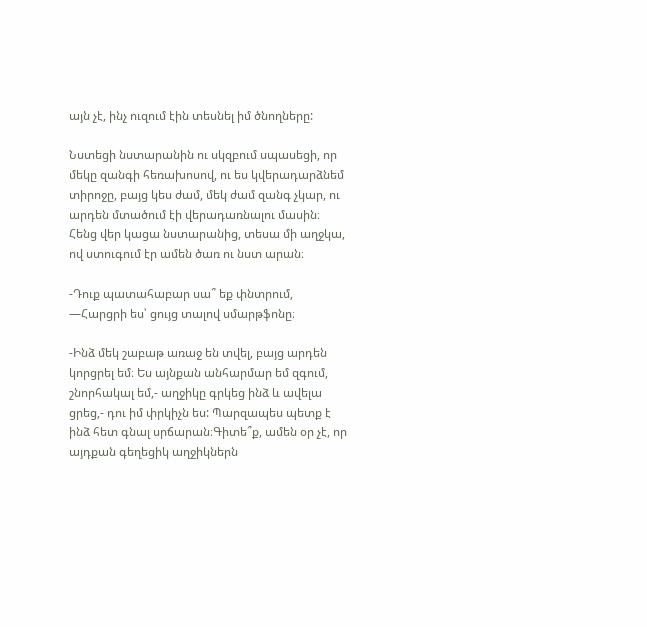այն չէ, ինչ ուզում էին տեսնել իմ ծնողները:

Նստեցի նստարանին ու սկզբում սպասեցի, որ մեկը զանգի հեռախոսով, ու ես կվերադարձնեմ տիրոջը, բայց կես ժամ, մեկ ժամ զանգ չկար, ու արդեն մտածում էի վերադառնալու մասին։ Հենց վեր կացա նստարանից, տեսա մի աղջկա, ով ստուգում էր ամեն ծառ ու նստ արան։

-Դուք պատահաբար սա՞ եք փնտրում, —Հարցրի ես՝ ցույց տալով սմարթֆոնը։

-Ինձ մեկ շաբաթ առաջ են տվել, բայց արդեն կորցրել եմ։ Ես այնքան անհարմար եմ զգում, շնորհակալ եմ,- աղջիկը գրկեց ինձ և ավելա ցրեց,- դու իմ փրկիչն ես: Պարզապես պետք է ինձ հետ գնալ սրճարան։Գիտե՞ք, ամեն օր չէ, որ այդքան գեղեցիկ աղջիկներն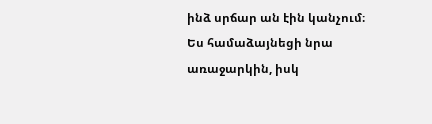ինձ սրճար ան էին կանչում։ Ես համաձայնեցի նրա առաջարկին, իսկ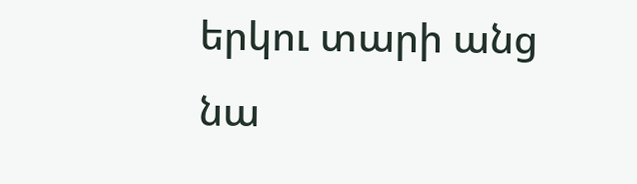երկու տարի անց նա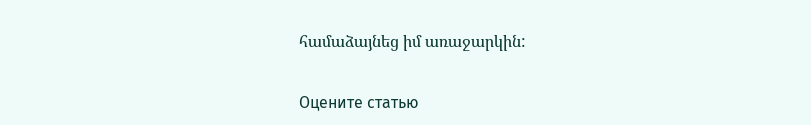համաձայնեց իմ առաջարկին:

Оцените статью